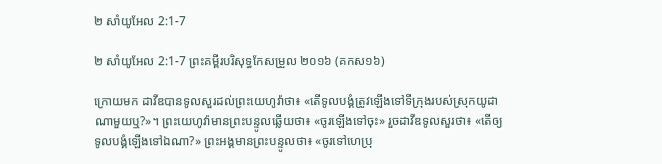២ សាំយូអែល 2:1-7

២ សាំយូអែល 2:1-7 ព្រះគម្ពីរបរិសុទ្ធកែសម្រួល ២០១៦ (គកស១៦)

ក្រោយមក ដាវីឌបានទូលសួរដល់ព្រះ‌យេហូវ៉ាថា៖ «តើទូល‌បង្គំត្រូវឡើងទៅទីក្រុងរបស់ស្រុកយូដាណាមួយឬ?»។ ព្រះ‌យេហូវ៉ាមានព្រះ‌បន្ទូលឆ្លើយថា៖ «ចូរឡើងទៅចុះ» រួចដាវីឌទូលសួរថា៖ «តើឲ្យទូល‌បង្គំឡើងទៅឯណា?» ព្រះ‌អង្គមានព្រះ‌បន្ទូលថា៖ «ចូរទៅហេប្រុ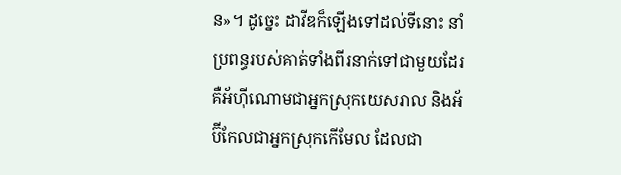ន»។ ដូច្នេះ ដាវីឌក៏ឡើងទៅដល់ទីនោះ នាំប្រពន្ធរបស់គាត់ទាំងពីរនាក់ទៅជា‌មួយដែរ គឺអ័ហ៊ី‌ណោមជាអ្នកស្រុកយេស‌រាល និងអ័ប៊ី‌កែលជាអ្នកស្រុកកើមែល ដែលជា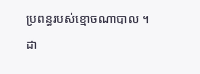ប្រពន្ធរបស់ខ្មោចណា‌បាល ។ ដា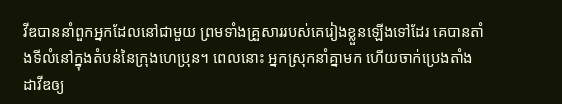វីឌបាននាំពួកអ្នកដែលនៅជា‌មួយ ព្រមទាំងគ្រួសាររបស់គេរៀងខ្លួនឡើងទៅដែរ គេបានតាំងទីលំនៅក្នុងតំបន់នៃក្រុងហេប្រុន។ ពេលនោះ អ្នកស្រុកនាំគ្នាមក ហើយចាក់ប្រេងតាំងដាវីឌឲ្យ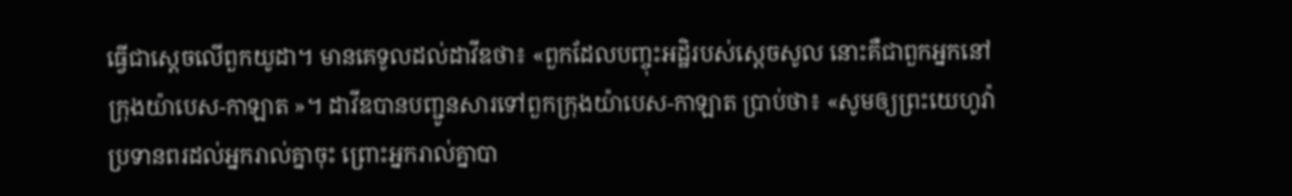ធ្វើជាស្តេចលើពួកយូដា។ មានគេទូលដល់ដាវីឌថា៖ «ពួកដែលបញ្ចុះអដ្ឋិរបស់ស្ដេចសូល នោះគឺជាពួកអ្នកនៅក្រុងយ៉ាបេស-កាឡាត »។ ដាវីឌបានបញ្ជូនសារទៅពួកក្រុងយ៉ាបេស-កាឡាត ប្រាប់ថា៖ «សូមឲ្យព្រះ‌យេហូវ៉ាប្រទានពរដល់អ្នករាល់គ្នាចុះ ព្រោះអ្នករាល់គ្នាបា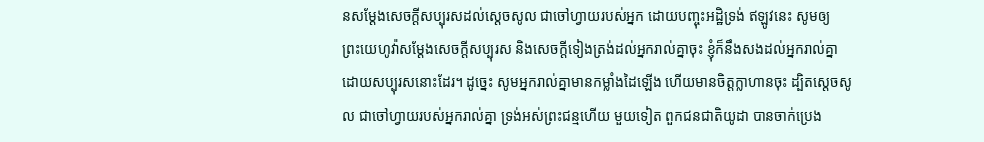នសម្ដែងសេចក្ដីសប្បុ‌រសដល់ស្ដេចសូល ជាចៅ‌ហ្វាយរបស់អ្នក ដោយបញ្ចុះអដ្ឋិទ្រង់ ឥឡូវនេះ សូមឲ្យព្រះ‌យេហូវ៉ាសម្ដែងសេចក្ដីសប្បុរស និងសេចក្ដីទៀងត្រង់ដល់អ្នករាល់គ្នាចុះ ខ្ញុំក៏នឹងសងដល់អ្នករាល់គ្នាដោយសប្បុ‌រសនោះដែរ។ ដូច្នេះ សូមអ្នករាល់គ្នាមានកម្លាំងដៃឡើង ហើយមានចិត្តក្លាហានចុះ ដ្បិតស្តេចសូល ជាចៅ‌ហ្វាយរបស់អ្នករាល់គ្នា ទ្រង់អស់ព្រះ‌ជន្មហើយ មួយទៀត ពួកជន‌ជាតិយូដា បានចាក់ប្រេង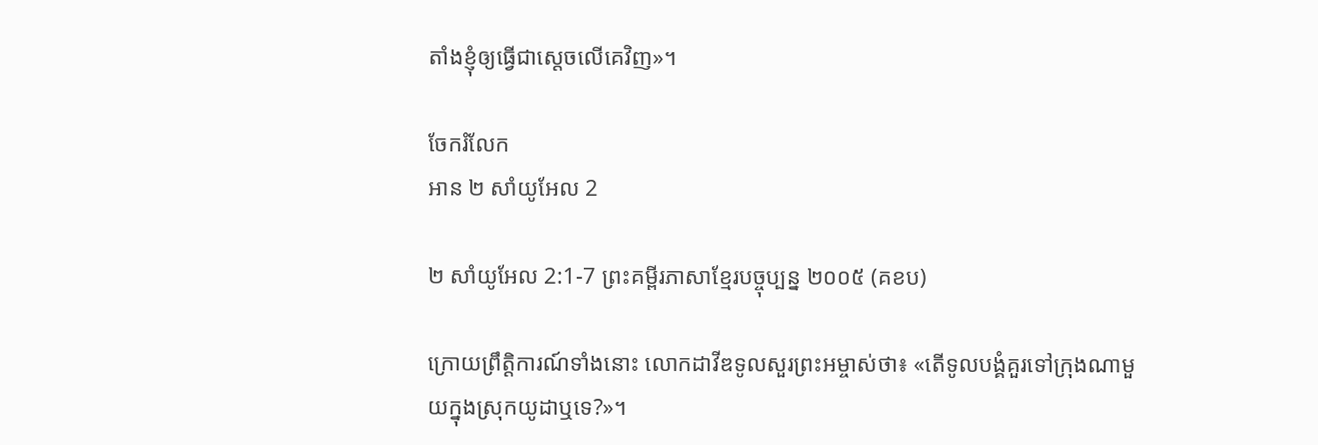តាំងខ្ញុំឲ្យធ្វើជាស្តេចលើគេវិញ»។

ចែករំលែក
អាន ២ សាំយូអែល 2

២ សាំយូអែល 2:1-7 ព្រះគម្ពីរភាសាខ្មែរបច្ចុប្បន្ន ២០០៥ (គខប)

ក្រោយព្រឹត្តិ‌ការណ៍ទាំងនោះ លោកដាវីឌទូលសួរព្រះ‌អម្ចាស់ថា៖ «តើទូលបង្គំគួរទៅក្រុងណាមួយក្នុងស្រុកយូដាឬទេ?»។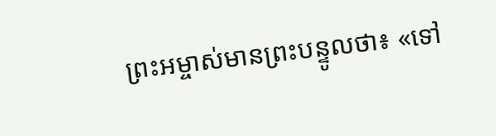ព្រះ‌អម្ចាស់មានព្រះ‌បន្ទូលថា៖ «ទៅ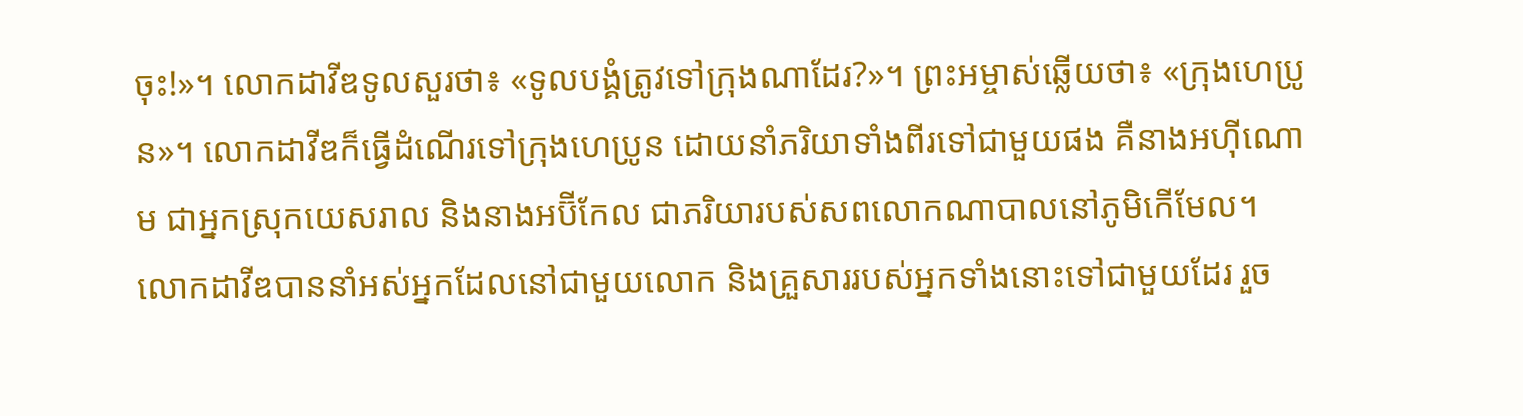ចុះ!»។ លោកដាវីឌទូលសួរថា៖ «ទូលបង្គំត្រូវទៅក្រុងណាដែរ?»។ ព្រះ‌អម្ចាស់ឆ្លើយថា៖ «ក្រុងហេប្រូន»។ លោកដាវីឌក៏ធ្វើដំណើរទៅក្រុងហេប្រូន ដោយនាំភរិយាទាំងពីរទៅជាមួយផង គឺនាងអហ៊ី‌ណោម ជាអ្នកស្រុកយេស‌រាល និងនាងអប៊ី‌កែល ជាភរិយារបស់សពលោកណាបាលនៅភូមិកើមែល។ លោកដាវីឌបាននាំអស់អ្នកដែលនៅជាមួយលោក និងគ្រួសាររបស់អ្នកទាំងនោះទៅជាមួយដែរ រួច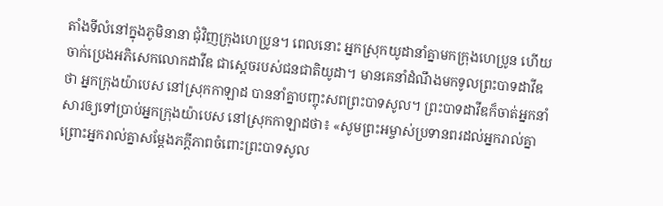តាំងទីលំ‌នៅក្នុងភូមិនានា ជុំ‌វិញក្រុងហេប្រូន។ ពេលនោះ អ្នកស្រុកយូដានាំគ្នាមកក្រុងហេប្រូន ហើយចាក់ប្រេងអភិ‌សេកលោកដាវីឌ ជាស្ដេចរបស់ជន‌ជាតិយូដា។ មានគេនាំដំណឹងមកទូលព្រះ‌បាទដាវីឌថា អ្នកក្រុងយ៉ាបេស នៅស្រុកកាឡាដ បាននាំគ្នាបញ្ចុះសពព្រះ‌បាទសូល។ ព្រះ‌បាទដាវីឌក៏ចាត់អ្នកនាំសារឲ្យទៅប្រាប់អ្នកក្រុងយ៉ាបេស នៅស្រុកកាឡាដថា៖ «សូមព្រះ‌អម្ចាស់ប្រទានពរដល់អ្នករាល់គ្នា ព្រោះអ្នករាល់គ្នាសម្តែងភក្ដី‌ភាពចំពោះព្រះ‌បាទសូល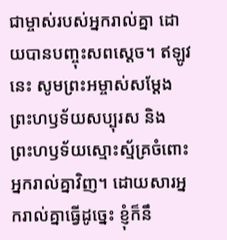ជាម្ចាស់របស់អ្នករាល់គ្នា ដោយបានបញ្ចុះសពស្ដេច។ ឥឡូវនេះ សូមព្រះ‌អម្ចាស់សម្តែងព្រះ‌ហឫទ័យសប្បុរស និងព្រះ‌ហឫទ័យស្មោះ‌ស្ម័គ្រចំពោះអ្នករាល់គ្នាវិញ។ ដោយ‌សារអ្នករាល់គ្នាធ្វើដូច្នេះ ខ្ញុំក៏នឹ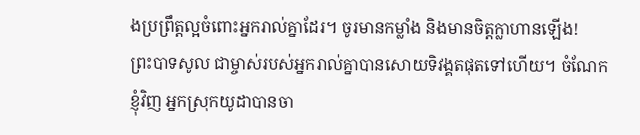ងប្រព្រឹត្តល្អចំពោះអ្នករាល់គ្នាដែរ។ ចូរមានកម្លាំង និងមានចិត្តក្លាហានឡើង! ព្រះ‌បាទសូល ជាម្ចាស់របស់អ្នករាល់គ្នាបានសោយទិវង្គតផុតទៅហើយ។ ចំណែកខ្ញុំវិញ អ្នកស្រុកយូដាបានចា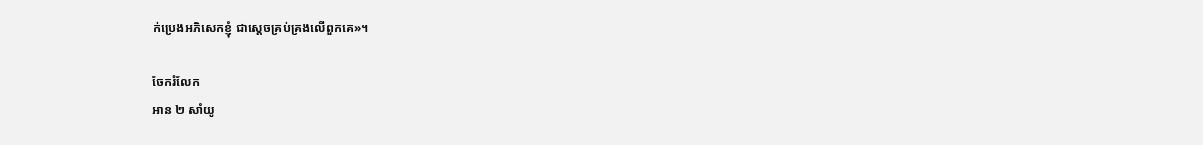ក់ប្រេងអភិ‌សេកខ្ញុំ ជាស្ដេចគ្រប់‌គ្រងលើពួកគេ»។

ចែករំលែក
អាន ២ សាំយូ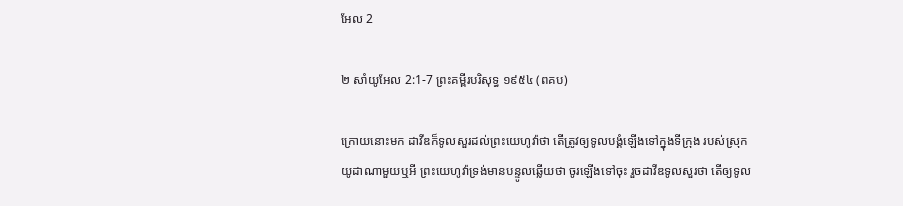អែល 2

២ សាំយូអែល 2:1-7 ព្រះគម្ពីរបរិសុទ្ធ ១៩៥៤ (ពគប)

ក្រោយនោះមក ដាវីឌក៏ទូលសួរដល់ព្រះ‌យេហូវ៉ាថា តើត្រូវឲ្យទូលបង្គំឡើងទៅក្នុងទីក្រុង របស់ស្រុកយូដាណាមួយឬអី ព្រះ‌យេហូវ៉ាទ្រង់មានបន្ទូលឆ្លើយថា ចូរឡើងទៅចុះ រួចដាវីឌទូលសួរថា តើឲ្យទូល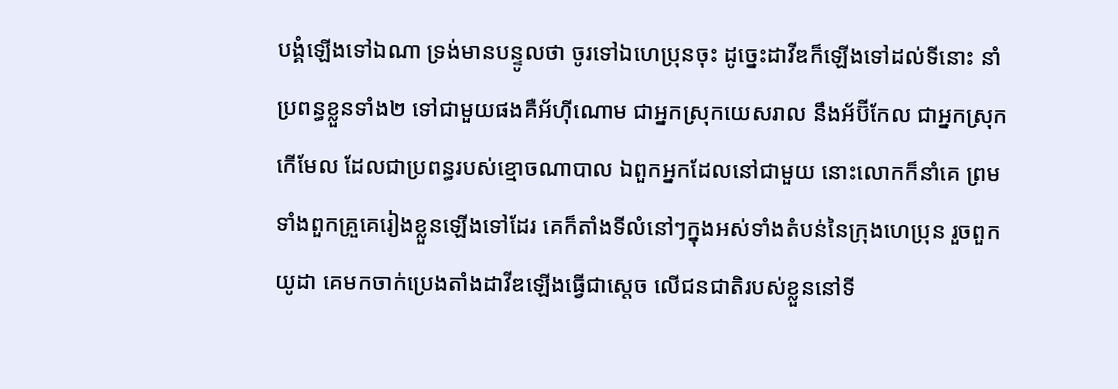បង្គំឡើងទៅឯណា ទ្រង់មានបន្ទូលថា ចូរទៅឯហេប្រុនចុះ ដូច្នេះដាវីឌក៏ឡើងទៅដល់ទីនោះ នាំប្រពន្ធខ្លួនទាំង២ ទៅជាមួយផងគឺអ័ហ៊ី‌ណោម ជាអ្នកស្រុកយេស‌រាល នឹងអ័ប៊ី‌កែល ជាអ្នកស្រុកកើមែល ដែលជាប្រពន្ធរបស់ខ្មោចណាបាល ឯពួកអ្នកដែលនៅជាមួយ នោះលោកក៏នាំគេ ព្រមទាំងពួកគ្រួគេរៀងខ្លួនឡើងទៅដែរ គេក៏តាំងទីលំនៅៗក្នុងអស់ទាំងតំបន់នៃក្រុងហេប្រុន រួចពួកយូដា គេមកចាក់ប្រេងតាំងដាវីឌឡើងធ្វើជាស្តេច លើជន‌ជាតិរបស់ខ្លួននៅទី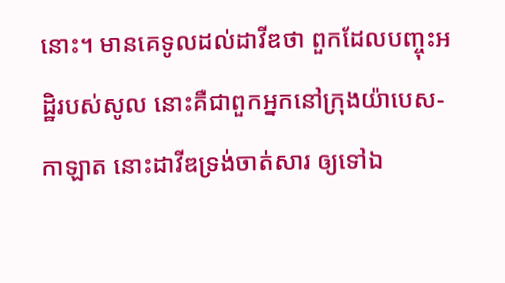នោះ។ មានគេទូលដល់ដាវីឌថា ពួកដែលបញ្ចុះអដ្ឋិរបស់សូល នោះគឺជាពួកអ្នកនៅក្រុងយ៉ាបេស-កាឡាត នោះដាវីឌទ្រង់ចាត់សារ ឲ្យទៅឯ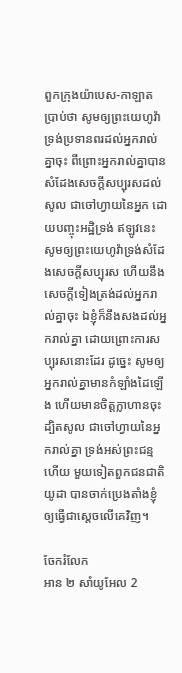ពួកក្រុងយ៉ាបេស-កាឡាត ប្រាប់ថា សូមឲ្យព្រះ‌យេហូវ៉ាទ្រង់ប្រទានពរដល់អ្នករាល់គ្នាចុះ ពីព្រោះអ្នករាល់គ្នាបានសំដែងសេចក្ដីសប្បុរសដល់សូល ជាចៅហ្វាយនៃអ្នក ដោយបញ្ចុះអដ្ឋិទ្រង់ ឥឡូវនេះ សូមឲ្យព្រះ‌យេហូវ៉ាទ្រង់សំដែងសេចក្ដីសប្បុរស ហើយនឹងសេចក្ដីទៀងត្រង់ដល់អ្នករាល់គ្នាចុះ ឯខ្ញុំក៏នឹងសងដល់អ្នករាល់គ្នា ដោយព្រោះការសប្បុរសនោះដែរ ដូច្នេះ សូមឲ្យអ្នករាល់គ្នាមានកំឡាំងដៃឡើង ហើយមានចិត្តក្លាហានចុះ ដ្បិតសូល ជាចៅហ្វាយនៃអ្នករាល់គ្នា ទ្រង់អស់ព្រះ‌ជន្មហើយ មួយទៀតពួកជន‌ជាតិយូដា បានចាក់ប្រេងតាំងខ្ញុំឲ្យធ្វើជាស្តេចលើគេវិញ។

ចែករំលែក
អាន ២ សាំយូអែល 2